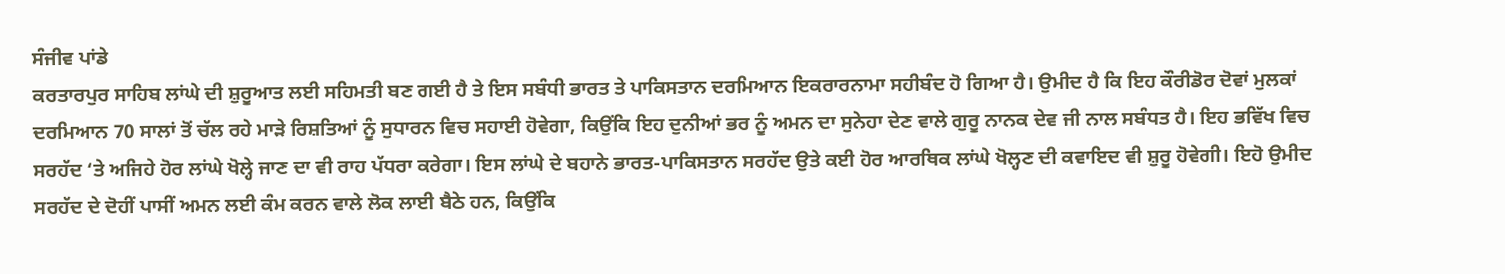ਸੰਜੀਵ ਪਾਂਡੇ
ਕਰਤਾਰਪੁਰ ਸਾਹਿਬ ਲਾਂਘੇ ਦੀ ਸ਼ੁਰੂਆਤ ਲਈ ਸਹਿਮਤੀ ਬਣ ਗਈ ਹੈ ਤੇ ਇਸ ਸਬੰਧੀ ਭਾਰਤ ਤੇ ਪਾਕਿਸਤਾਨ ਦਰਮਿਆਨ ਇਕਰਾਰਨਾਮਾ ਸਹੀਬੰਦ ਹੋ ਗਿਆ ਹੈ। ਉਮੀਦ ਹੈ ਕਿ ਇਹ ਕੌਰੀਡੋਰ ਦੋਵਾਂ ਮੁਲਕਾਂ ਦਰਮਿਆਨ 70 ਸਾਲਾਂ ਤੋਂ ਚੱਲ ਰਹੇ ਮਾੜੇ ਰਿਸ਼ਤਿਆਂ ਨੂੰ ਸੁਧਾਰਨ ਵਿਚ ਸਹਾਈ ਹੋਵੇਗਾ, ਕਿਉਂਕਿ ਇਹ ਦੁਨੀਆਂ ਭਰ ਨੂੰ ਅਮਨ ਦਾ ਸੁਨੇਹਾ ਦੇਣ ਵਾਲੇ ਗੁਰੂ ਨਾਨਕ ਦੇਵ ਜੀ ਨਾਲ ਸਬੰਧਤ ਹੈ। ਇਹ ਭਵਿੱਖ ਵਿਚ ਸਰਹੱਦ ‘ਤੇ ਅਜਿਹੇ ਹੋਰ ਲਾਂਘੇ ਖੋਲ੍ਹੇ ਜਾਣ ਦਾ ਵੀ ਰਾਹ ਪੱਧਰਾ ਕਰੇਗਾ। ਇਸ ਲਾਂਘੇ ਦੇ ਬਹਾਨੇ ਭਾਰਤ-ਪਾਕਿਸਤਾਨ ਸਰਹੱਦ ਉਤੇ ਕਈ ਹੋਰ ਆਰਥਿਕ ਲਾਂਘੇ ਖੋਲ੍ਹਣ ਦੀ ਕਵਾਇਦ ਵੀ ਸ਼ੁਰੂ ਹੋਵੇਗੀ। ਇਹੋ ਉਮੀਦ ਸਰਹੱਦ ਦੇ ਦੋਹੀਂ ਪਾਸੀਂ ਅਮਨ ਲਈ ਕੰਮ ਕਰਨ ਵਾਲੇ ਲੋਕ ਲਾਈ ਬੈਠੇ ਹਨ, ਕਿਉਂਕਿ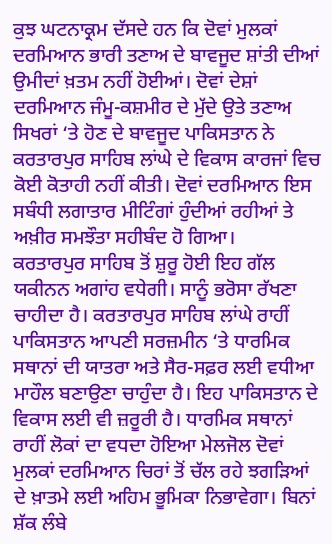ਕੁਝ ਘਟਨਾਕ੍ਰਮ ਦੱਸਦੇ ਹਨ ਕਿ ਦੋਵਾਂ ਮੁਲਕਾਂ ਦਰਮਿਆਨ ਭਾਰੀ ਤਣਾਅ ਦੇ ਬਾਵਜੂਦ ਸ਼ਾਂਤੀ ਦੀਆਂ ਉਮੀਦਾਂ ਖ਼ਤਮ ਨਹੀਂ ਹੋਈਆਂ। ਦੋਵਾਂ ਦੇਸ਼ਾਂ ਦਰਮਿਆਨ ਜੰਮੂ-ਕਸ਼ਮੀਰ ਦੇ ਮੁੱਦੇ ਉਤੇ ਤਣਾਅ ਸਿਖਰਾਂ ‘ਤੇ ਹੋਣ ਦੇ ਬਾਵਜੂਦ ਪਾਕਿਸਤਾਨ ਨੇ ਕਰਤਾਰਪੁਰ ਸਾਹਿਬ ਲਾਂਘੇ ਦੇ ਵਿਕਾਸ ਕਾਰਜਾਂ ਵਿਚ ਕੋਈ ਕੋਤਾਹੀ ਨਹੀਂ ਕੀਤੀ। ਦੋਵਾਂ ਦਰਮਿਆਨ ਇਸ ਸਬੰਧੀ ਲਗਾਤਾਰ ਮੀਟਿੰਗਾਂ ਹੁੰਦੀਆਂ ਰਹੀਆਂ ਤੇ ਅਖ਼ੀਰ ਸਮਝੌਤਾ ਸਹੀਬੰਦ ਹੋ ਗਿਆ।
ਕਰਤਾਰਪੁਰ ਸਾਹਿਬ ਤੋਂ ਸ਼ੁਰੂ ਹੋਈ ਇਹ ਗੱਲ ਯਕੀਨਨ ਅਗਾਂਹ ਵਧੇਗੀ। ਸਾਨੂੰ ਭਰੋਸਾ ਰੱਖਣਾ ਚਾਹੀਦਾ ਹੈ। ਕਰਤਾਰਪੁਰ ਸਾਹਿਬ ਲਾਂਘੇ ਰਾਹੀਂ ਪਾਕਿਸਤਾਨ ਆਪਣੀ ਸਰਜ਼ਮੀਨ ‘ਤੇ ਧਾਰਮਿਕ ਸਥਾਨਾਂ ਦੀ ਯਾਤਰਾ ਅਤੇ ਸੈਰ-ਸਫ਼ਰ ਲਈ ਵਧੀਆ ਮਾਹੌਲ ਬਣਾਉਣਾ ਚਾਹੁੰਦਾ ਹੈ। ਇਹ ਪਾਕਿਸਤਾਨ ਦੇ ਵਿਕਾਸ ਲਈ ਵੀ ਜ਼ਰੂਰੀ ਹੈ। ਧਾਰਮਿਕ ਸਥਾਨਾਂ ਰਾਹੀਂ ਲੋਕਾਂ ਦਾ ਵਧਦਾ ਹੋਇਆ ਮੇਲਜੋਲ ਦੋਵਾਂ ਮੁਲਕਾਂ ਦਰਮਿਆਨ ਚਿਰਾਂ ਤੋਂ ਚੱਲ ਰਹੇ ਝਗੜਿਆਂ ਦੇ ਖ਼ਾਤਮੇ ਲਈ ਅਹਿਮ ਭੂਮਿਕਾ ਨਿਭਾਵੇਗਾ। ਬਿਨਾਂ ਸ਼ੱਕ ਲੰਬੇ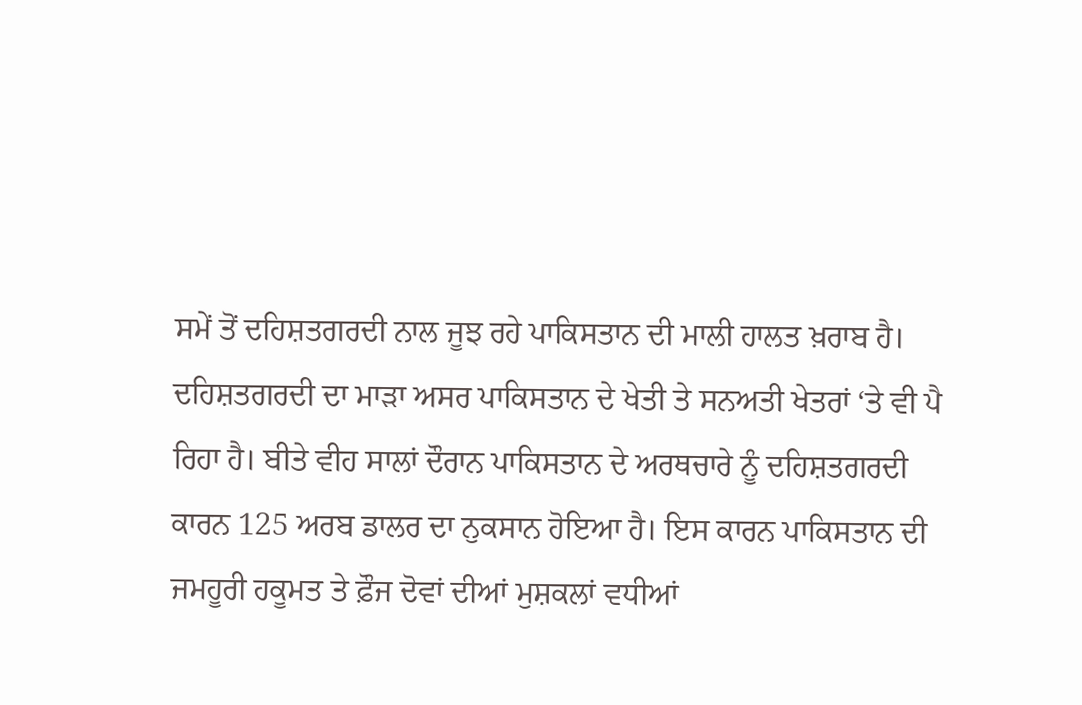ਸਮੇਂ ਤੋਂ ਦਹਿਸ਼ਤਗਰਦੀ ਨਾਲ ਜੂਝ ਰਹੇ ਪਾਕਿਸਤਾਨ ਦੀ ਮਾਲੀ ਹਾਲਤ ਖ਼ਰਾਬ ਹੈ। ਦਹਿਸ਼ਤਗਰਦੀ ਦਾ ਮਾੜਾ ਅਸਰ ਪਾਕਿਸਤਾਨ ਦੇ ਖੇਤੀ ਤੇ ਸਨਅਤੀ ਖੇਤਰਾਂ ‘ਤੇ ਵੀ ਪੈ ਰਿਹਾ ਹੈ। ਬੀਤੇ ਵੀਹ ਸਾਲਾਂ ਦੌਰਾਨ ਪਾਕਿਸਤਾਨ ਦੇ ਅਰਥਚਾਰੇ ਨੂੰ ਦਹਿਸ਼ਤਗਰਦੀ ਕਾਰਨ 125 ਅਰਬ ਡਾਲਰ ਦਾ ਨੁਕਸਾਨ ਹੋਇਆ ਹੈ। ਇਸ ਕਾਰਨ ਪਾਕਿਸਤਾਨ ਦੀ ਜਮਹੂਰੀ ਹਕੂਮਤ ਤੇ ਫ਼ੌਜ ਦੋਵਾਂ ਦੀਆਂ ਮੁਸ਼ਕਲਾਂ ਵਧੀਆਂ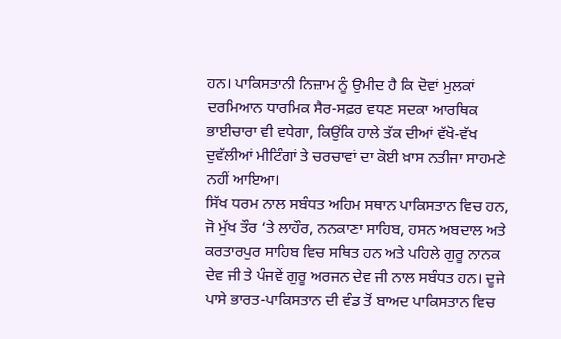ਹਨ। ਪਾਕਿਸਤਾਨੀ ਨਿਜ਼ਾਮ ਨੂੰ ਉਮੀਦ ਹੈ ਕਿ ਦੋਵਾਂ ਮੁਲਕਾਂ ਦਰਮਿਆਨ ਧਾਰਮਿਕ ਸੈਰ-ਸਫ਼ਰ ਵਧਣ ਸਦਕਾ ਆਰਥਿਕ ਭਾਈਚਾਰਾ ਵੀ ਵਧੇਗਾ, ਕਿਉਂਕਿ ਹਾਲੇ ਤੱਕ ਦੀਆਂ ਵੱਖੋ-ਵੱਖ ਦੁਵੱਲੀਆਂ ਮੀਟਿੰਗਾਂ ਤੇ ਚਰਚਾਵਾਂ ਦਾ ਕੋਈ ਖ਼ਾਸ ਨਤੀਜਾ ਸਾਹਮਣੇ ਨਹੀਂ ਆਇਆ।
ਸਿੱਖ ਧਰਮ ਨਾਲ ਸਬੰਧਤ ਅਹਿਮ ਸਥਾਨ ਪਾਕਿਸਤਾਨ ਵਿਚ ਹਨ, ਜੋ ਮੁੱਖ ਤੌਰ ‘ਤੇ ਲਾਹੌਰ, ਨਨਕਾਣਾ ਸਾਹਿਬ, ਹਸਨ ਅਬਦਾਲ ਅਤੇ ਕਰਤਾਰਪੁਰ ਸਾਹਿਬ ਵਿਚ ਸਥਿਤ ਹਨ ਅਤੇ ਪਹਿਲੇ ਗੁਰੂ ਨਾਨਕ ਦੇਵ ਜੀ ਤੇ ਪੰਜਵੇਂ ਗੁਰੂ ਅਰਜਨ ਦੇਵ ਜੀ ਨਾਲ ਸਬੰਧਤ ਹਨ। ਦੂਜੇ ਪਾਸੇ ਭਾਰਤ-ਪਾਕਿਸਤਾਨ ਦੀ ਵੰਡ ਤੋਂ ਬਾਅਦ ਪਾਕਿਸਤਾਨ ਵਿਚ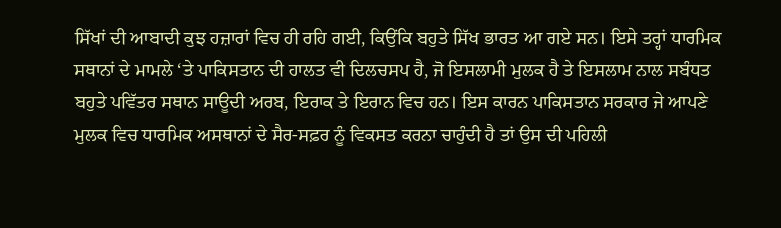ਸਿੱਖਾਂ ਦੀ ਆਬਾਦੀ ਕੁਝ ਹਜ਼ਾਰਾਂ ਵਿਚ ਹੀ ਰਹਿ ਗਈ, ਕਿਉਂਕਿ ਬਹੁਤੇ ਸਿੱਖ ਭਾਰਤ ਆ ਗਏ ਸਨ। ਇਸੇ ਤਰ੍ਹਾਂ ਧਾਰਮਿਕ ਸਥਾਨਾਂ ਦੇ ਮਾਮਲੇ ‘ਤੇ ਪਾਕਿਸਤਾਨ ਦੀ ਹਾਲਤ ਵੀ ਦਿਲਚਸਪ ਹੈ, ਜੋ ਇਸਲਾਮੀ ਮੁਲਕ ਹੈ ਤੇ ਇਸਲਾਮ ਨਾਲ ਸਬੰਧਤ ਬਹੁਤੇ ਪਵਿੱਤਰ ਸਥਾਨ ਸਾਊਦੀ ਅਰਬ, ਇਰਾਕ ਤੇ ਇਰਾਨ ਵਿਚ ਹਨ। ਇਸ ਕਾਰਨ ਪਾਕਿਸਤਾਨ ਸਰਕਾਰ ਜੇ ਆਪਣੇ ਮੁਲਕ ਵਿਚ ਧਾਰਮਿਕ ਅਸਥਾਨਾਂ ਦੇ ਸੈਰ-ਸਫ਼ਰ ਨੂੰ ਵਿਕਸਤ ਕਰਨਾ ਚਾਹੁੰਦੀ ਹੈ ਤਾਂ ਉਸ ਦੀ ਪਹਿਲੀ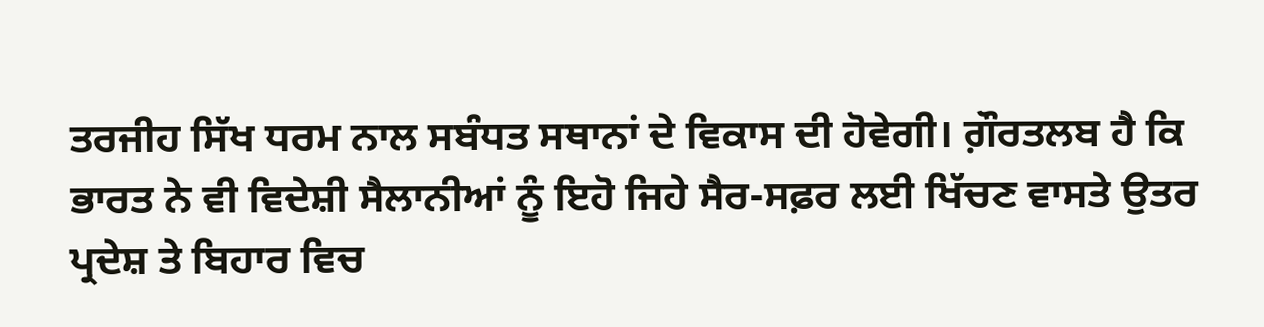ਤਰਜੀਹ ਸਿੱਖ ਧਰਮ ਨਾਲ ਸਬੰਧਤ ਸਥਾਨਾਂ ਦੇ ਵਿਕਾਸ ਦੀ ਹੋਵੇਗੀ। ਗ਼ੌਰਤਲਬ ਹੈ ਕਿ ਭਾਰਤ ਨੇ ਵੀ ਵਿਦੇਸ਼ੀ ਸੈਲਾਨੀਆਂ ਨੂੰ ਇਹੋ ਜਿਹੇ ਸੈਰ-ਸਫ਼ਰ ਲਈ ਖਿੱਚਣ ਵਾਸਤੇ ਉਤਰ ਪ੍ਰਦੇਸ਼ ਤੇ ਬਿਹਾਰ ਵਿਚ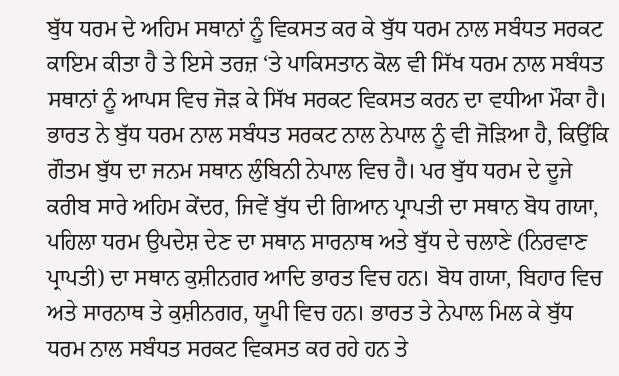ਬੁੱਧ ਧਰਮ ਦੇ ਅਹਿਮ ਸਥਾਨਾਂ ਨੂੰ ਵਿਕਸਤ ਕਰ ਕੇ ਬੁੱਧ ਧਰਮ ਨਾਲ ਸਬੰਧਤ ਸਰਕਟ ਕਾਇਮ ਕੀਤਾ ਹੈ ਤੇ ਇਸੇ ਤਰਜ਼ ‘ਤੇ ਪਾਕਿਸਤਾਨ ਕੋਲ ਵੀ ਸਿੱਖ ਧਰਮ ਨਾਲ ਸਬੰਧਤ ਸਥਾਨਾਂ ਨੂੰ ਆਪਸ ਵਿਚ ਜੋੜ ਕੇ ਸਿੱਖ ਸਰਕਟ ਵਿਕਸਤ ਕਰਨ ਦਾ ਵਧੀਆ ਮੌਕਾ ਹੈ।
ਭਾਰਤ ਨੇ ਬੁੱਧ ਧਰਮ ਨਾਲ ਸਬੰਧਤ ਸਰਕਟ ਨਾਲ ਨੇਪਾਲ ਨੂੰ ਵੀ ਜੋੜਿਆ ਹੈ, ਕਿਉਂਕਿ ਗੌਤਮ ਬੁੱਧ ਦਾ ਜਨਮ ਸਥਾਨ ਲੁੰਬਿਨੀ ਨੇਪਾਲ ਵਿਚ ਹੈ। ਪਰ ਬੁੱਧ ਧਰਮ ਦੇ ਦੂਜੇ ਕਰੀਬ ਸਾਰੇ ਅਹਿਮ ਕੇਂਦਰ, ਜਿਵੇਂ ਬੁੱਧ ਦੀ ਗਿਆਨ ਪ੍ਰਾਪਤੀ ਦਾ ਸਥਾਨ ਬੋਧ ਗਯਾ, ਪਹਿਲਾ ਧਰਮ ਉਪਦੇਸ਼ ਦੇਣ ਦਾ ਸਥਾਨ ਸਾਰਨਾਥ ਅਤੇ ਬੁੱਧ ਦੇ ਚਲਾਣੇ (ਨਿਰਵਾਣ ਪ੍ਰਾਪਤੀ) ਦਾ ਸਥਾਨ ਕੁਸ਼ੀਨਗਰ ਆਦਿ ਭਾਰਤ ਵਿਚ ਹਨ। ਬੋਧ ਗਯਾ, ਬਿਹਾਰ ਵਿਚ ਅਤੇ ਸਾਰਨਾਥ ਤੇ ਕੁਸ਼ੀਨਗਰ, ਯੂਪੀ ਵਿਚ ਹਨ। ਭਾਰਤ ਤੇ ਨੇਪਾਲ ਮਿਲ ਕੇ ਬੁੱਧ ਧਰਮ ਨਾਲ ਸਬੰਧਤ ਸਰਕਟ ਵਿਕਸਤ ਕਰ ਰਹੇ ਹਨ ਤੇ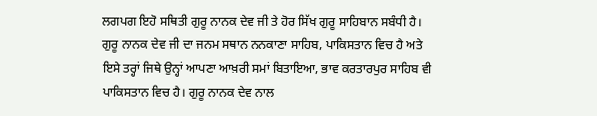ਲਗਪਗ ਇਹੋ ਸਥਿਤੀ ਗੁਰੂ ਨਾਨਕ ਦੇਵ ਜੀ ਤੇ ਹੋਰ ਸਿੱਖ ਗੁਰੂ ਸਾਹਿਬਾਨ ਸਬੰਧੀ ਹੈ। ਗੁਰੂ ਨਾਨਕ ਦੇਵ ਜੀ ਦਾ ਜਨਮ ਸਥਾਨ ਨਨਕਾਣਾ ਸਾਹਿਬ, ਪਾਕਿਸਤਾਨ ਵਿਚ ਹੈ ਅਤੇ ਇਸੇ ਤਰ੍ਹਾਂ ਜਿਥੇ ਉਨ੍ਹਾਂ ਆਪਣਾ ਆਖ਼ਰੀ ਸਮਾਂ ਬਿਤਾਇਆ, ਭਾਵ ਕਰਤਾਰਪੁਰ ਸਾਹਿਬ ਵੀ ਪਾਕਿਸਤਾਨ ਵਿਚ ਹੈ। ਗੁਰੂ ਨਾਨਕ ਦੇਵ ਨਾਲ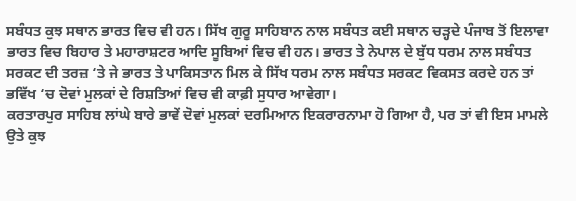ਸਬੰਧਤ ਕੁਝ ਸਥਾਨ ਭਾਰਤ ਵਿਚ ਵੀ ਹਨ। ਸਿੱਖ ਗੁਰੂ ਸਾਹਿਬਾਨ ਨਾਲ ਸਬੰਧਤ ਕਈ ਸਥਾਨ ਚੜ੍ਹਦੇ ਪੰਜਾਬ ਤੋਂ ਇਲਾਵਾ ਭਾਰਤ ਵਿਚ ਬਿਹਾਰ ਤੇ ਮਹਾਰਾਸ਼ਟਰ ਆਦਿ ਸੂਬਿਆਂ ਵਿਚ ਵੀ ਹਨ। ਭਾਰਤ ਤੇ ਨੇਪਾਲ ਦੇ ਬੁੱਧ ਧਰਮ ਨਾਲ ਸਬੰਧਤ ਸਰਕਟ ਦੀ ਤਰਜ਼ ‘ਤੇ ਜੇ ਭਾਰਤ ਤੇ ਪਾਕਿਸਤਾਨ ਮਿਲ ਕੇ ਸਿੱਖ ਧਰਮ ਨਾਲ ਸਬੰਧਤ ਸਰਕਟ ਵਿਕਸਤ ਕਰਦੇ ਹਨ ਤਾਂ ਭਵਿੱਖ ‘ਚ ਦੋਵਾਂ ਮੁਲਕਾਂ ਦੇ ਰਿਸ਼ਤਿਆਂ ਵਿਚ ਵੀ ਕਾਫ਼ੀ ਸੁਧਾਰ ਆਵੇਗਾ।
ਕਰਤਾਰਪੁਰ ਸਾਹਿਬ ਲਾਂਘੇ ਬਾਰੇ ਭਾਵੇਂ ਦੋਵਾਂ ਮੁਲਕਾਂ ਦਰਮਿਆਨ ਇਕਰਾਰਨਾਮਾ ਹੋ ਗਿਆ ਹੈ, ਪਰ ਤਾਂ ਵੀ ਇਸ ਮਾਮਲੇ ਉਤੇ ਕੁਝ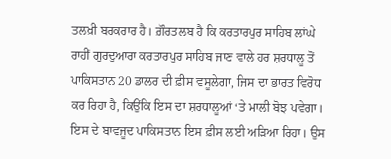ਤਲਖ਼ੀ ਬਰਕਰਾਰ ਹੈ। ਗ਼ੌਰਤਲਬ ਹੈ ਕਿ ਕਰਤਾਰਪੁਰ ਸਾਹਿਬ ਲਾਂਘੇ ਰਾਹੀਂ ਗੁਰਦੁਆਰਾ ਕਰਤਾਰਪੁਰ ਸਾਹਿਬ ਜਾਣ ਵਾਲੇ ਹਰ ਸ਼ਰਧਾਲੂ ਤੋਂ ਪਾਕਿਸਤਾਨ 20 ਡਾਲਰ ਦੀ ਫ਼ੀਸ ਵਸੂਲੇਗਾ, ਜਿਸ ਦਾ ਭਾਰਤ ਵਿਰੋਧ ਕਰ ਰਿਹਾ ਹੈ, ਕਿਉਂਕਿ ਇਸ ਦਾ ਸ਼ਰਧਾਲੂਆਂ ‘ਤੇ ਮਾਲੀ ਬੋਝ ਪਵੇਗਾ। ਇਸ ਦੇ ਬਾਵਜੂਦ ਪਾਕਿਸਤਾਨ ਇਸ ਫ਼ੀਸ ਲਈ ਅੜਿਆ ਰਿਹਾ। ਉਸ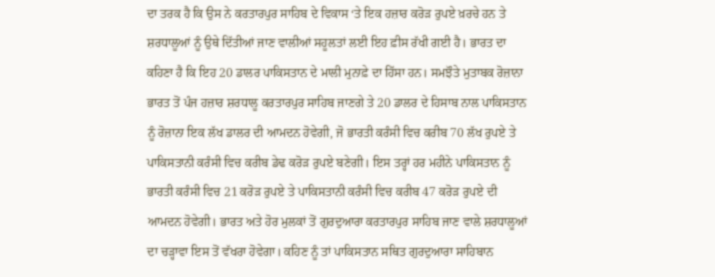ਦਾ ਤਰਕ ਹੈ ਕਿ ਉਸ ਨੇ ਕਰਤਾਰਪੁਰ ਸਾਹਿਬ ਦੇ ਵਿਕਾਸ ‘ਤੇ ਇਕ ਹਜ਼ਾਰ ਕਰੋੜ ਰੁਪਏ ਖ਼ਰਚੇ ਹਨ ਤੇ ਸ਼ਰਧਾਲੂਆਂ ਨੂੰ ਉਥੇ ਦਿੱਤੀਆਂ ਜਾਣ ਵਾਲੀਆਂ ਸਹੂਲਤਾਂ ਲਈ ਇਹ ਫ਼ੀਸ ਰੱਖੀ ਗਈ ਹੈ। ਭਾਰਤ ਦਾ ਕਹਿਣਾ ਹੈ ਕਿ ਇਹ 20 ਡਾਲਰ ਪਾਕਿਸਤਾਨ ਦੇ ਮਾਲੀ ਮੁਨਾਫ਼ੇ ਦਾ ਹਿੱਸਾ ਹਨ। ਸਮਝੌਤੇ ਮੁਤਾਬਕ ਰੋਜ਼ਾਨਾ ਭਾਰਤ ਤੋਂ ਪੰਜ ਹਜ਼ਾਰ ਸ਼ਰਧਾਲੂ ਕਰਤਾਰਪੁਰ ਸਾਹਿਬ ਜਾਣਗੇ ਤੇ 20 ਡਾਲਰ ਦੇ ਹਿਸਾਬ ਨਾਲ ਪਾਕਿਸਤਾਨ ਨੂੰ ਰੋਜ਼ਾਨਾ ਇਕ ਲੱਖ ਡਾਲਰ ਦੀ ਆਮਦਨ ਹੋਵੇਗੀ, ਜੋ ਭਾਰਤੀ ਕਰੰਸੀ ਵਿਚ ਕਰੀਬ 70 ਲੱਖ ਰੁਪਏ ਤੇ ਪਾਕਿਸਤਾਨੀ ਕਰੰਸੀ ਵਿਚ ਕਰੀਬ ਡੇਢ ਕਰੋੜ ਰੁਪਏ ਬਣੇਗੀ। ਇਸ ਤਰ੍ਹਾਂ ਹਰ ਮਹੀਨੇ ਪਾਕਿਸਤਾਨ ਨੂੰ ਭਾਰਤੀ ਕਰੰਸੀ ਵਿਚ 21 ਕਰੋੜ ਰੁਪਏ ਤੇ ਪਾਕਿਸਤਾਨੀ ਕਰੰਸੀ ਵਿਚ ਕਰੀਬ 47 ਕਰੋੜ ਰੁਪਏ ਦੀ ਆਮਦਨ ਹੋਵੇਗੀ। ਭਾਰਤ ਅਤੇ ਹੋਰ ਮੁਲਕਾਂ ਤੋਂ ਗੁਰਦੁਆਰਾ ਕਰਤਾਰਪੁਰ ਸਾਹਿਬ ਜਾਣ ਵਾਲੇ ਸ਼ਰਧਾਲੂਆਂ ਦਾ ਚੜ੍ਹਾਵਾ ਇਸ ਤੋਂ ਵੱਖਰਾ ਹੋਵੇਗਾ। ਕਹਿਣ ਨੂੰ ਤਾਂ ਪਾਕਿਸਤਾਨ ਸਥਿਤ ਗੁਰਦੁਆਰਾ ਸਾਹਿਬਾਨ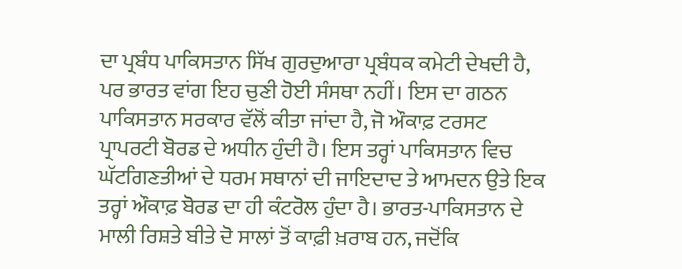ਦਾ ਪ੍ਰਬੰਧ ਪਾਕਿਸਤਾਨ ਸਿੱਖ ਗੁਰਦੁਆਰਾ ਪ੍ਰਬੰਧਕ ਕਮੇਟੀ ਦੇਖਦੀ ਹੈ, ਪਰ ਭਾਰਤ ਵਾਂਗ ਇਹ ਚੁਣੀ ਹੋਈ ਸੰਸਥਾ ਨਹੀਂ। ਇਸ ਦਾ ਗਠਨ ਪਾਕਿਸਤਾਨ ਸਰਕਾਰ ਵੱਲੋਂ ਕੀਤਾ ਜਾਂਦਾ ਹੈ, ਜੋ ਔਕਾਫ਼ ਟਰਸਟ ਪ੍ਰਾਪਰਟੀ ਬੋਰਡ ਦੇ ਅਧੀਨ ਹੁੰਦੀ ਹੈ। ਇਸ ਤਰ੍ਹਾਂ ਪਾਕਿਸਤਾਨ ਵਿਚ ਘੱਟਗਿਣਤੀਆਂ ਦੇ ਧਰਮ ਸਥਾਨਾਂ ਦੀ ਜਾਇਦਾਦ ਤੇ ਆਮਦਨ ਉਤੇ ਇਕ ਤਰ੍ਹਾਂ ਔਕਾਫ਼ ਬੋਰਡ ਦਾ ਹੀ ਕੰਟਰੋਲ ਹੁੰਦਾ ਹੈ। ਭਾਰਤ-ਪਾਕਿਸਤਾਨ ਦੇ ਮਾਲੀ ਰਿਸ਼ਤੇ ਬੀਤੇ ਦੋ ਸਾਲਾਂ ਤੋਂ ਕਾਫ਼ੀ ਖ਼ਰਾਬ ਹਨ, ਜਦੋਂਕਿ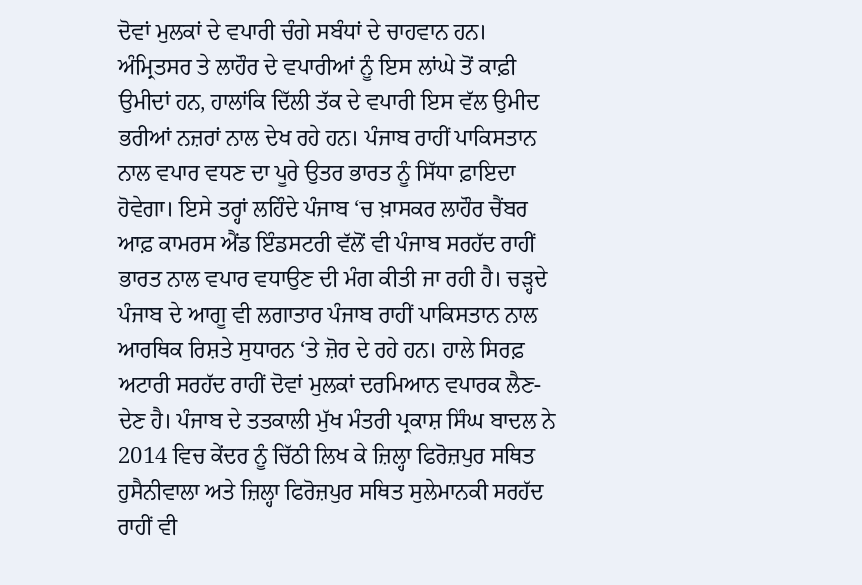ਦੋਵਾਂ ਮੁਲਕਾਂ ਦੇ ਵਪਾਰੀ ਚੰਗੇ ਸਬੰਧਾਂ ਦੇ ਚਾਹਵਾਨ ਹਨ। ਅੰਮ੍ਰਿਤਸਰ ਤੇ ਲਾਹੌਰ ਦੇ ਵਪਾਰੀਆਂ ਨੂੰ ਇਸ ਲਾਂਘੇ ਤੋਂ ਕਾਫ਼ੀ ਉਮੀਦਾਂ ਹਨ, ਹਾਲਾਂਕਿ ਦਿੱਲੀ ਤੱਕ ਦੇ ਵਪਾਰੀ ਇਸ ਵੱਲ ਉਮੀਦ ਭਰੀਆਂ ਨਜ਼ਰਾਂ ਨਾਲ ਦੇਖ ਰਹੇ ਹਨ। ਪੰਜਾਬ ਰਾਹੀਂ ਪਾਕਿਸਤਾਨ ਨਾਲ ਵਪਾਰ ਵਧਣ ਦਾ ਪੂਰੇ ਉਤਰ ਭਾਰਤ ਨੂੰ ਸਿੱਧਾ ਫ਼ਾਇਦਾ ਹੋਵੇਗਾ। ਇਸੇ ਤਰ੍ਹਾਂ ਲਹਿੰਦੇ ਪੰਜਾਬ ‘ਚ ਖ਼ਾਸਕਰ ਲਾਹੌਰ ਚੈਂਬਰ ਆਫ਼ ਕਾਮਰਸ ਐਂਡ ਇੰਡਸਟਰੀ ਵੱਲੋਂ ਵੀ ਪੰਜਾਬ ਸਰਹੱਦ ਰਾਹੀਂ ਭਾਰਤ ਨਾਲ ਵਪਾਰ ਵਧਾਉਣ ਦੀ ਮੰਗ ਕੀਤੀ ਜਾ ਰਹੀ ਹੈ। ਚੜ੍ਹਦੇ ਪੰਜਾਬ ਦੇ ਆਗੂ ਵੀ ਲਗਾਤਾਰ ਪੰਜਾਬ ਰਾਹੀਂ ਪਾਕਿਸਤਾਨ ਨਾਲ ਆਰਥਿਕ ਰਿਸ਼ਤੇ ਸੁਧਾਰਨ ‘ਤੇ ਜ਼ੋਰ ਦੇ ਰਹੇ ਹਨ। ਹਾਲੇ ਸਿਰਫ਼ ਅਟਾਰੀ ਸਰਹੱਦ ਰਾਹੀਂ ਦੋਵਾਂ ਮੁਲਕਾਂ ਦਰਮਿਆਨ ਵਪਾਰਕ ਲੈਣ-ਦੇਣ ਹੈ। ਪੰਜਾਬ ਦੇ ਤਤਕਾਲੀ ਮੁੱਖ ਮੰਤਰੀ ਪ੍ਰਕਾਸ਼ ਸਿੰਘ ਬਾਦਲ ਨੇ 2014 ਵਿਚ ਕੇਂਦਰ ਨੂੰ ਚਿੱਠੀ ਲਿਖ ਕੇ ਜ਼ਿਲ੍ਹਾ ਫਿਰੋਜ਼ਪੁਰ ਸਥਿਤ ਹੁਸੈਨੀਵਾਲਾ ਅਤੇ ਜ਼ਿਲ੍ਹਾ ਫਿਰੋਜ਼ਪੁਰ ਸਥਿਤ ਸੁਲੇਮਾਨਕੀ ਸਰਹੱਦ ਰਾਹੀਂ ਵੀ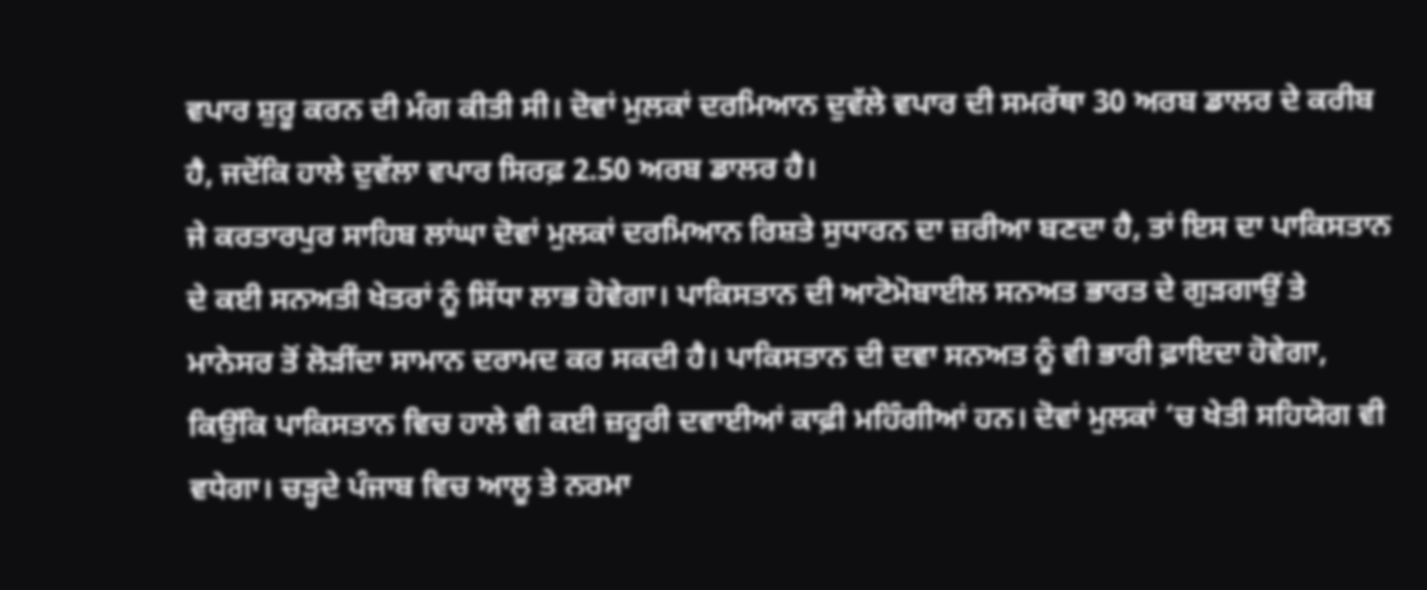ਵਪਾਰ ਸ਼ੁਰੂ ਕਰਨ ਦੀ ਮੰਗ ਕੀਤੀ ਸੀ। ਦੋਵਾਂ ਮੁਲਕਾਂ ਦਰਮਿਆਨ ਦੁਵੱਲੇ ਵਪਾਰ ਦੀ ਸਮਰੱਥਾ 30 ਅਰਬ ਡਾਲਰ ਦੇ ਕਰੀਬ ਹੈ, ਜਦੋਂਕਿ ਹਾਲੇ ਦੁਵੱਲਾ ਵਪਾਰ ਸਿਰਫ਼ 2.50 ਅਰਬ ਡਾਲਰ ਹੈ।
ਜੇ ਕਰਤਾਰਪੁਰ ਸਾਹਿਬ ਲਾਂਘਾ ਦੋਵਾਂ ਮੁਲਕਾਂ ਦਰਮਿਆਨ ਰਿਸ਼ਤੇ ਸੁਧਾਰਨ ਦਾ ਜ਼ਰੀਆ ਬਣਦਾ ਹੈ, ਤਾਂ ਇਸ ਦਾ ਪਾਕਿਸਤਾਨ ਦੇ ਕਈ ਸਨਅਤੀ ਖੇਤਰਾਂ ਨੂੰ ਸਿੱਧਾ ਲਾਭ ਹੋਵੇਗਾ। ਪਾਕਿਸਤਾਨ ਦੀ ਆਟੋਮੋਬਾਈਲ ਸਨਅਤ ਭਾਰਤ ਦੇ ਗੁੜਗਾਉਂ ਤੇ ਮਾਨੇਸਰ ਤੋਂ ਲੋੜੀਂਦਾ ਸਾਮਾਨ ਦਰਾਮਦ ਕਰ ਸਕਦੀ ਹੈ। ਪਾਕਿਸਤਾਨ ਦੀ ਦਵਾ ਸਨਅਤ ਨੂੰ ਵੀ ਭਾਰੀ ਫ਼ਾਇਦਾ ਹੋਵੇਗਾ, ਕਿਉਂਕਿ ਪਾਕਿਸਤਾਨ ਵਿਚ ਹਾਲੇ ਵੀ ਕਈ ਜ਼ਰੂਰੀ ਦਵਾਈਆਂ ਕਾਫ਼ੀ ਮਹਿੰਗੀਆਂ ਹਨ। ਦੋਵਾਂ ਮੁਲਕਾਂ ‘ਚ ਖੇਤੀ ਸਹਿਯੋਗ ਵੀ ਵਧੇਗਾ। ਚੜ੍ਹਦੇ ਪੰਜਾਬ ਵਿਚ ਆਲੂ ਤੇ ਨਰਮਾ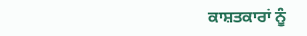ਕਾਸ਼ਤਕਾਰਾਂ ਨੂੰ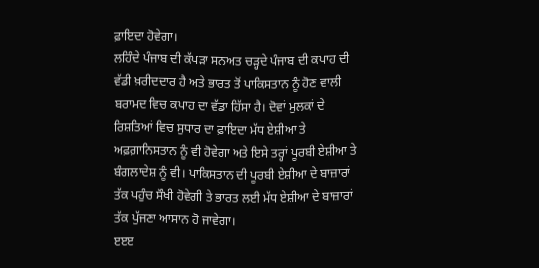ਫ਼ਾਇਦਾ ਹੋਵੇਗਾ।
ਲਹਿੰਦੇ ਪੰਜਾਬ ਦੀ ਕੱਪੜਾ ਸਨਅਤ ਚੜ੍ਹਦੇ ਪੰਜਾਬ ਦੀ ਕਪਾਹ ਦੀ ਵੱਡੀ ਖ਼ਰੀਦਦਾਰ ਹੈ ਅਤੇ ਭਾਰਤ ਤੋਂ ਪਾਕਿਸਤਾਨ ਨੂੰ ਹੋਣ ਵਾਲੀ ਬਰਾਮਦ ਵਿਚ ਕਪਾਹ ਦਾ ਵੱਡਾ ਹਿੱਸਾ ਹੈ। ਦੋਵਾਂ ਮੁਲਕਾਂ ਦੇ ਰਿਸ਼ਤਿਆਂ ਵਿਚ ਸੁਧਾਰ ਦਾ ਫ਼ਾਇਦਾ ਮੱਧ ਏਸ਼ੀਆ ਤੇ ਅਫ਼ਗ਼ਾਨਿਸਤਾਨ ਨੂੰ ਵੀ ਹੋਵੇਗਾ ਅਤੇ ਇਸੇ ਤਰ੍ਹਾਂ ਪੂਰਬੀ ਏਸ਼ੀਆ ਤੇ ਬੰਗਲਾਦੇਸ਼ ਨੂੰ ਵੀ। ਪਾਕਿਸਤਾਨ ਦੀ ਪੂਰਬੀ ਏਸ਼ੀਆ ਦੇ ਬਾਜ਼ਾਰਾਂ ਤੱਕ ਪਹੁੰਚ ਸੌਖੀ ਹੋਵੇਗੀ ਤੇ ਭਾਰਤ ਲਈ ਮੱਧ ਏਸ਼ੀਆ ਦੇ ਬਾਜ਼ਾਰਾਂ ਤੱਕ ਪੁੱਜਣਾ ਆਸਾਨ ਹੋ ਜਾਵੇਗਾ।
ੲੲੲ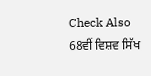Check Also
68ਵੀਂ ਵਿਸ਼ਵ ਸਿੱਖ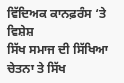ਵਿੱਦਿਅਕ ਕਾਨਫ਼ਰੰਸ ‘ਤੇ ਵਿਸ਼ੇਸ਼
ਸਿੱਖ ਸਮਾਜ ਦੀ ਸਿੱਖਿਆ ਚੇਤਨਾ ਤੇ ਸਿੱਖ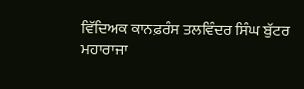ਵਿੱਦਿਅਕ ਕਾਨਫ਼ਰੰਸ ਤਲਵਿੰਦਰ ਸਿੰਘ ਬੁੱਟਰ ਮਹਾਰਾਜਾ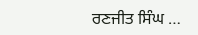ਰਣਜੀਤ ਸਿੰਘ …